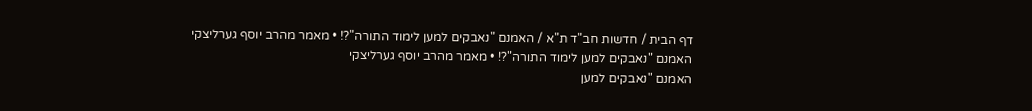דף הבית / חדשות חב"ד ת"א / האמנם "נאבקים למען לימוד התורה"?! • מאמר מהרב יוסף גערליצקי
האמנם "נאבקים למען לימוד התורה"?! • מאמר מהרב יוסף גערליצקי
האמנם "נאבקים למען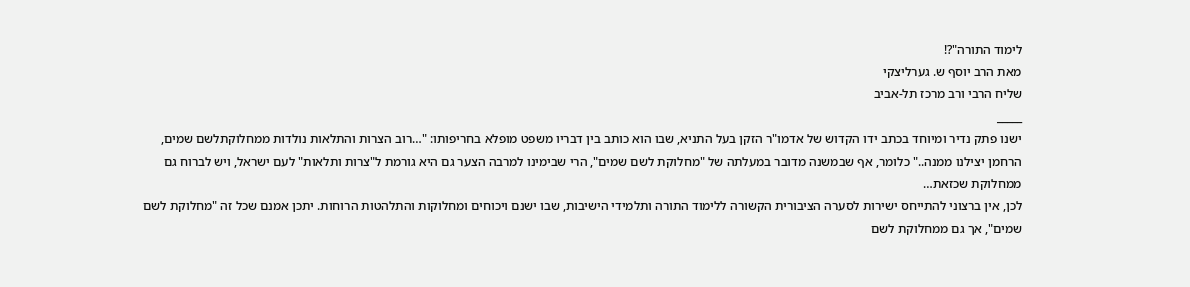לימוד התורה"?!
מאת הרב יוסף ש. גערליצקי
שליח הרבי ורב מרכז תל-אביב
_____
ישנו פתק נדיר ומיוחד בכתב ידו הקדוש של אדמו"ר הזקן בעל התניא, שבו הוא כותב בין דבריו משפט מופלא בחריפותו: "…רוב הצרות והתלאות נולדות ממחלוקתלשם שמים, הרחמן יצילנו ממנה.." כלומר, אף שבמשנה מדובר במעלתה של "מחלוקת לשם שמים", הרי שבימינו למרבה הצער גם היא גורמת ל"צרות ותלאות" לעם ישראל, ויש לברוח גם ממחלוקת שכזאת…
לכן, אין ברצוני להתייחס ישירות לסערה הציבורית הקשורה ללימוד התורה ותלמידי הישיבות, שבו ישנם ויכוחים ומחלוקות והתלהטות הרוחות. יתכן אמנם שכל זה "מחלוקת לשם שמים", אך גם ממחלוקת לשם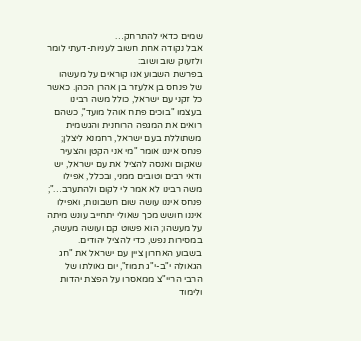שמים כדאי להתרחק…
אבל נקודה אחת חשוב לעניות-דעתי לומר ולזעוק שוב ושוב:
בפרשת השבוע אנו קוראים על מעשהו של פנחס בן אלעזר בן אהרן הכהן. כאשר כל זקני עם ישראל, כולל משה רבינו בעצמו "בוכים פתח אוהל מועד", כשהם רואים את המגפה הרוחנית והגשמית משתוללת בעם ישראל, רחמנא ליצלן;
פנחס איננו אומר "מי אני הקטן והצעיר שאקום ואנסה להציל את עם ישראל, יש ודאי רבים וטובים ממני, ובכלל, אפילו משה רבינו לא אמר לי לקום ולהתערב…"; פנחס איננו עושה שום חשבונות, ואפילו איננו חושש מכך שאולי יתחייב עונש מיתה על מעשהו; הוא פשוט קם ועושה מעשה, במסירות נפש, כדי להציל יהודים.
בשבוע האחרון ציין עם ישראל את "חג הגאולה י"ב-י"ג תמוז", יום גאולתו של הרבי הריי"צ ממאסרו על הפצת יהדות ולימוד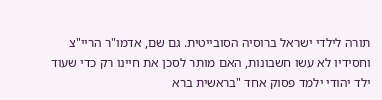תורה לילדי ישראל ברוסיה הסובייטית. גם שם, אדמו"ר הריי"צ וחסידיו לא עשו חשבונות, האם מותר לסכן את חיינו רק כדי שעוד ילד יהודי ילמד פסוק אחד "בראשית ברא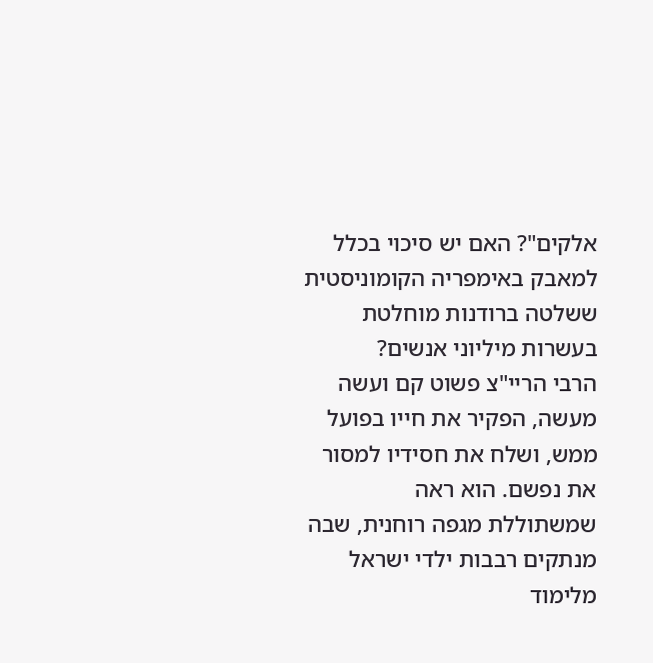אלקים"? האם יש סיכוי בכלל למאבק באימפריה הקומוניסטית ששלטה ברודנות מוחלטת בעשרות מיליוני אנשים?
הרבי הריי"צ פשוט קם ועשה מעשה, הפקיר את חייו בפועל ממש, ושלח את חסידיו למסור את נפשם. הוא ראה שמשתוללת מגפה רוחנית, שבה מנתקים רבבות ילדי ישראל מלימוד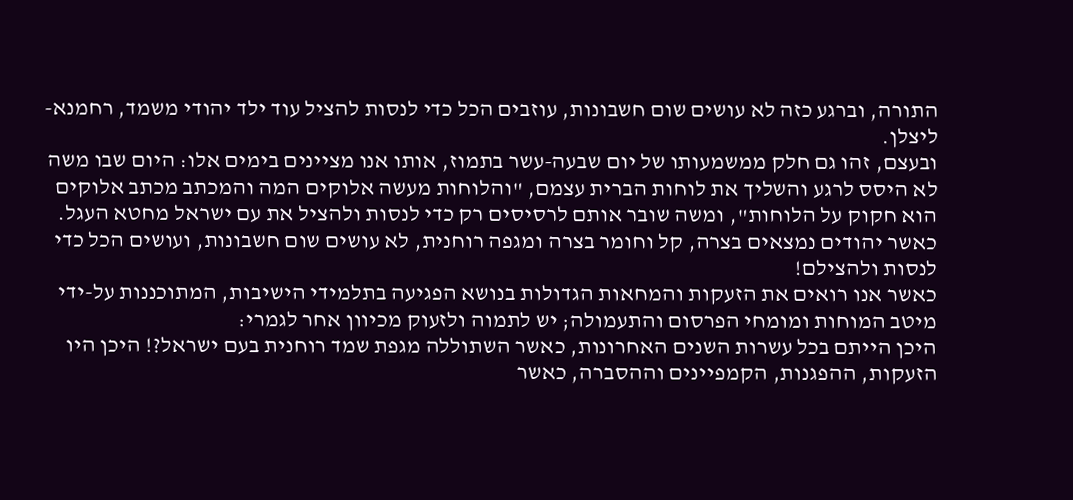התורה, וברגע כזה לא עושים שום חשבונות, עוזבים הכל כדי לנסות להציל עוד ילד יהודי משמד, רחמנא-ליצלן.
ובעצם, זהו גם חלק ממשמעותו של יום שבעה-עשר בתמוז, אותו אנו מציינים בימים אלו: היום שבו משה לא היסס לרגע והשליך את לוחות הברית עצמם, "והלוחות מעשה אלוקים המה והמכתב מכתב אלוקים הוא חקוק על הלוחות", ומשה שובר אותם לרסיסים רק כדי לנסות ולהציל את עם ישראל מחטא העגל. כאשר יהודים נמצאים בצרה, קל וחומר בצרה ומגפה רוחנית, לא עושים שום חשבונות, ועושים הכל כדי לנסות ולהצילם!
כאשר אנו רואים את הזעקות והמחאות הגדולות בנושא הפגיעה בתלמידי הישיבות, המתוכננות על-ידי מיטב המוחות ומומחי הפרסום והתעמולה; יש לתמוה ולזעוק מכיוון אחר לגמרי:
היכן הייתם בכל עשרות השנים האחרונות, כאשר השתוללה מגפת שמד רוחנית בעם ישראל?! היכן היו הזעקות, ההפגנות, הקמפיינים וההסברה, כאשר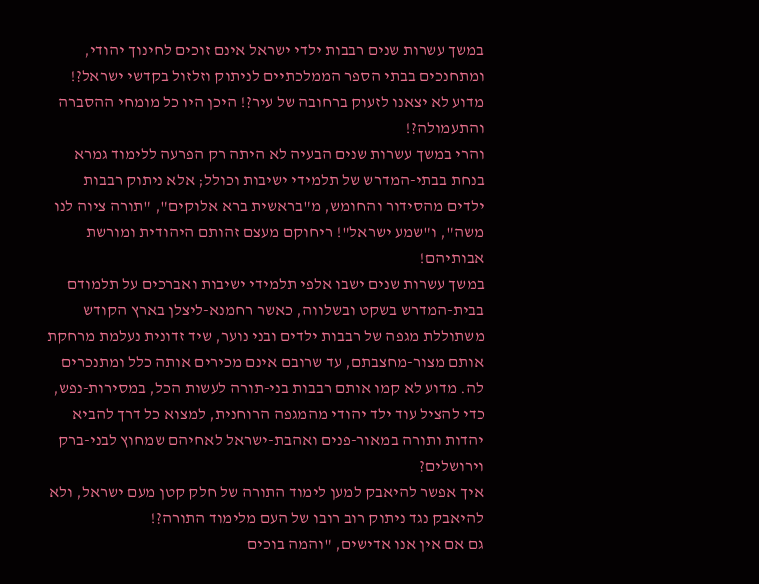במשך עשרות שנים רבבות ילדי ישראל אינם זוכים לחינוך יהודי, ומתחנכים בבתי הספר הממלכתיים לניתוק וזלזול בקדשי ישראל?! מדוע לא יצאנו לזעוק ברחובה של עיר?! היכן היו כל מומחי ההסברה והתעמולה?!
והרי במשך עשרות שנים הבעיה לא היתה רק הפרעה ללימוד גמרא בנחת בבתי-המדרש של תלמידי ישיבות וכולל; אלא ניתוק רבבות ילדים מהסידור והחומש, מ"בראשית ברא אלוקים", "תורה ציוה לנו משה", ו"שמע ישראל"! ריחוקם מעצם זהותם היהודית ומורשת אבותיהם!
במשך עשרות שנים ישבו אלפי תלמידי ישיבות ואברכים על תלמודם בבית-המדרש בשקט ובשלווה, כאשר רחמנא-ליצלן בארץ הקודש משתוללת מגפה של רבבות ילדים ובני נוער, שיד זדונית נעלמת מרחקת אותם מצור-מחצבתם, עד שרובם אינם מכירים אותה כלל ומתנכרים לה. מדוע לא קמו אותם רבבות בני-תורה לעשות הכל, במסירות-נפש, כדי להציל עוד ילד יהודי מהמגפה הרוחנית, למצוא כל דרך להביא יהדות ותורה במאור-פנים ואהבת-ישראל לאחיהם שמחוץ לבני-ברק וירושלים?
איך אפשר להיאבק למען לימוד התורה של חלק קטן מעם ישראל, ולא להיאבק נגד ניתוק רוב רובו של העם מלימוד התורה?!
גם אם אין אנו אדישים, "והמה בוכים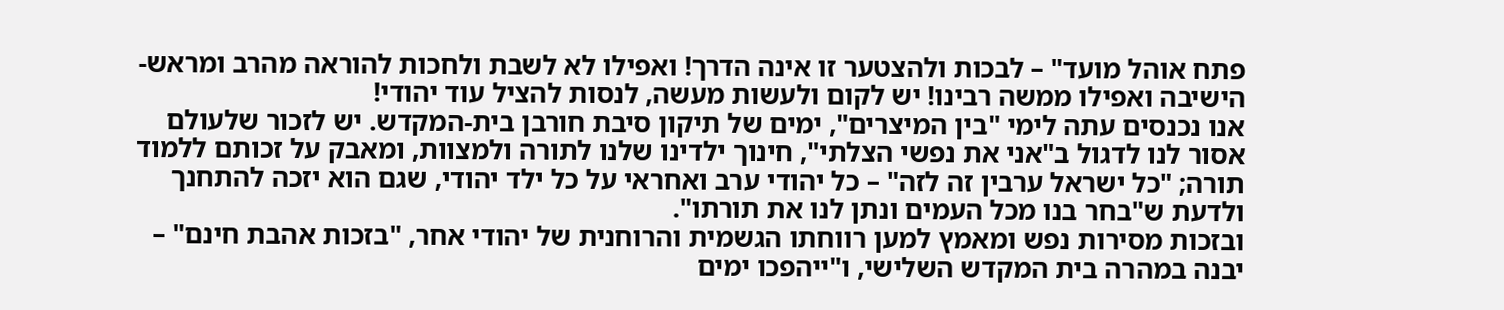פתח אוהל מועד" – לבכות ולהצטער זו אינה הדרך! ואפילו לא לשבת ולחכות להוראה מהרב ומראש-הישיבה ואפילו ממשה רבינו! יש לקום ולעשות מעשה, לנסות להציל עוד יהודי!
אנו נכנסים עתה לימי "בין המיצרים", ימים של תיקון סיבת חורבן בית-המקדש. יש לזכור שלעולם אסור לנו לדגול ב"אני את נפשי הצלתי", חינוך ילדינו שלנו לתורה ולמצוות, ומאבק על זכותם ללמוד תורה; "כל ישראל ערבין זה לזה" – כל יהודי ערב ואחראי על כל ילד יהודי, שגם הוא יזכה להתחנך ולדעת ש"בחר בנו מכל העמים ונתן לנו את תורתו".
ובזכות מסירות נפש ומאמץ למען רווחתו הגשמית והרוחנית של יהודי אחר, "בזכות אהבת חינם" – יבנה במהרה בית המקדש השלישי, ו"ייהפכו ימים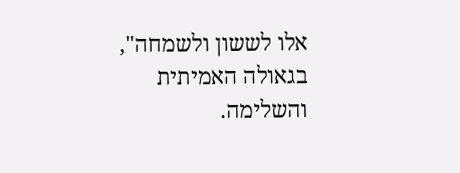אלו לששון ולשמחה", בגאולה האמיתית והשלימה.